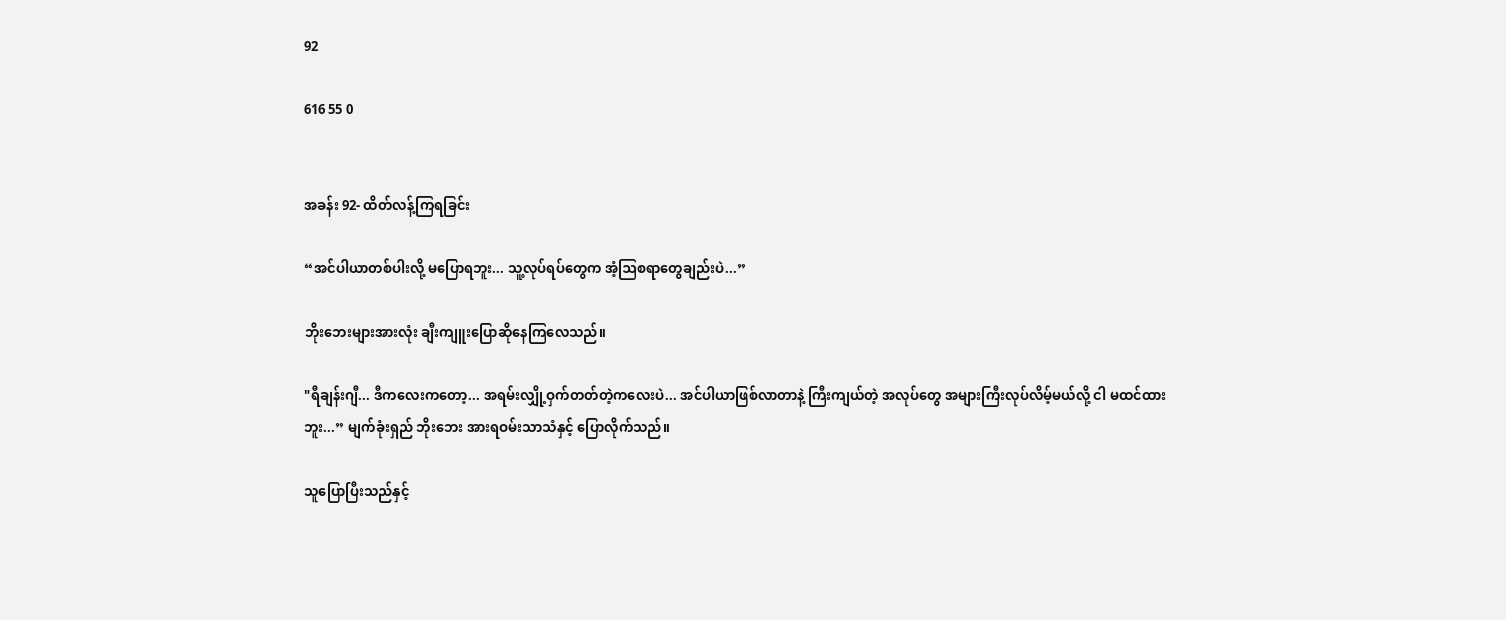92

616 55 0


အခန်း 92- ထိတ်လန့်ကြရခြင်း

“အင်ပါယာတစ်ပါးလို့ မပြောရဘူး... သူ့လုပ်ရပ်တွေက အံ့ဩစရာတွေချည်းပဲ...”

ဘိုးဘေးများအားလုံး ချီးကျူးပြောဆိုနေကြလေသည်။

"ရီချန်းဂျီ... ဒီကလေးကတော့... အရမ်းလျှို့ဝှက်တတ်တဲ့ကလေးပဲ... အင်ပါယာဖြစ်လာတာနဲ့ ကြီးကျယ်တဲ့ အလုပ်တွေ အများကြီးလုပ်လိမ့်မယ်လို့ ငါ မထင်ထားဘူး...” မျက်ခုံးရှည် ဘိုးဘေး အားရဝမ်းသာသံနှင့် ပြောလိုက်သည်။

သူပြောပြီးသည်နှင့်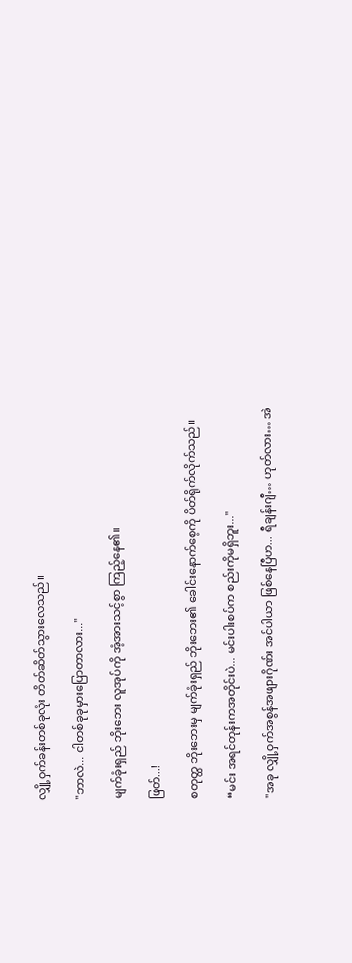လျှို့ဝှက်ခန်းတစ်ခုလုံး တိတ်ဆိတ်သွားလေသည်။

"ဘာလဲ... ငါတစ်ခုခုမှားပြောတာလား..."

မျက်ခုံးရှည် ဘိုးဘေး လူအုပ်ကို အံ့အားသင့်စွာ ကြည့်နေ၏။

ဖြတ်...!

စတုတ္ထ ဘိုးဘေးမှ မျက်ခုံးရှည် ဘိုးဘေး၏ ခေါင်းနောက်စေ့ကို ပိတ်ရိုက်လိုက်သည်။

“မင်း အရင်တုန်းကအတိုင်းပဲ... မင်းပါးစပ်က စည်းကိုမရှိဘူး..."

"အခု လျှို့ဝှက်အစွန်အဖျားဂိုဏ်း အင်ပါယာ ဖြစ်နေပြီဟ... ရီချန်းဂျီ… ဟုတ်လား… အဲ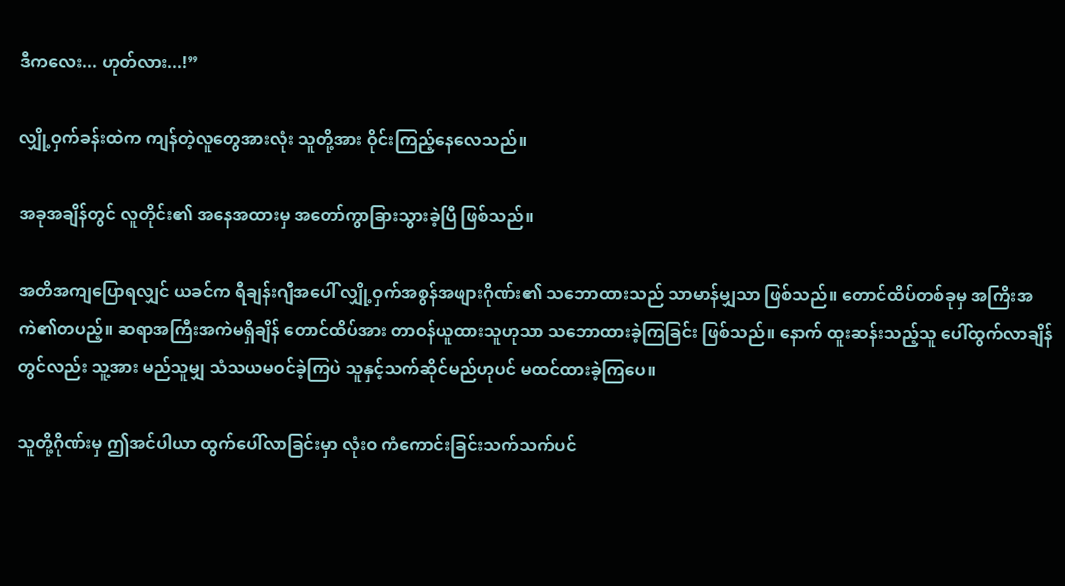ဒီကလေး... ဟုတ်လား...!”

လျှို့ဝှက်ခန်းထဲက ကျန်တဲ့လူတွေအားလုံး သူတို့အား ဝိုင်းကြည့်နေလေသည်။

အခုအချိန်တွင် လူတိုင်း၏ အနေအထားမှ အတော်ကွာခြားသွားခဲ့ပြီ ဖြစ်သည်။

အတိအကျပြောရလျှင် ယခင်က ရီချန်းဂျီအပေါ် လျှို့ဝှက်အစွန်အဖျားဂိုဏ်း၏ သဘောထားသည် သာမာန်မျှသာ ဖြစ်သည်။ တောင်ထိပ်တစ်ခုမှ အကြိးအကဲ၏တပည့်။ ဆရာအကြီးအကဲမရှိချိန် တောင်ထိပ်အား တာဝန်ယူထားသူဟုသာ သဘောထားခဲ့ကြခြင်း ဖြစ်သည်။ နောက် ထူးဆန်းသည့်သူ ပေါ်ထွက်လာချိန်တွင်လည်း သူ့အား မည်သူမျှ သံသယမဝင်ခဲ့ကြပဲ သူနှင့်သက်ဆိုင်မည်ဟုပင် မထင်ထားခဲ့ကြပေ။

သူတို့ဂိုဏ်းမှ ဤအင်ပါယာ ထွက်‌ပေါ်လာခြင်းမှာ လုံးဝ ကံကောင်းခြင်းသက်သက်ပင်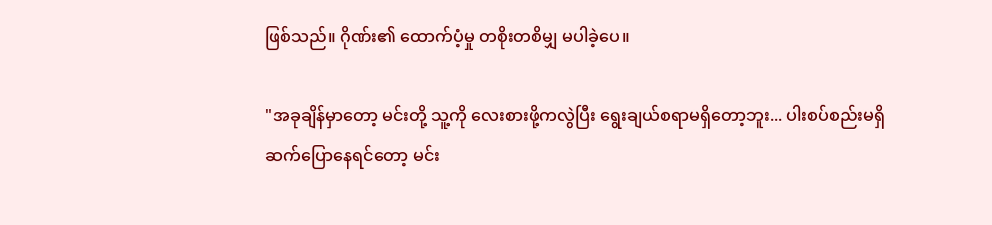ဖြစ်သည်။ ဂိုဏ်း၏ ထောက်ပံ့မှု တစိုးတစိမျှ မပါခဲ့ပေ။

"အခုချိန်မှာတော့ မင်းတို့ သူ့ကို လေးစားဖို့ကလွဲပြီး ရွေးချယ်စရာမရှိတော့ဘူး... ပါးစပ်စည်းမရှိ ဆက်ပြောနေရင်တော့ မင်း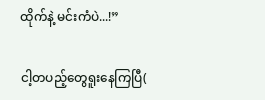ထိုက်နဲ့ မင်းကံပဲ...!”

ငါ့တပည့်တွေရူးနေကြပြီ(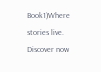Book1)Where stories live. Discover now